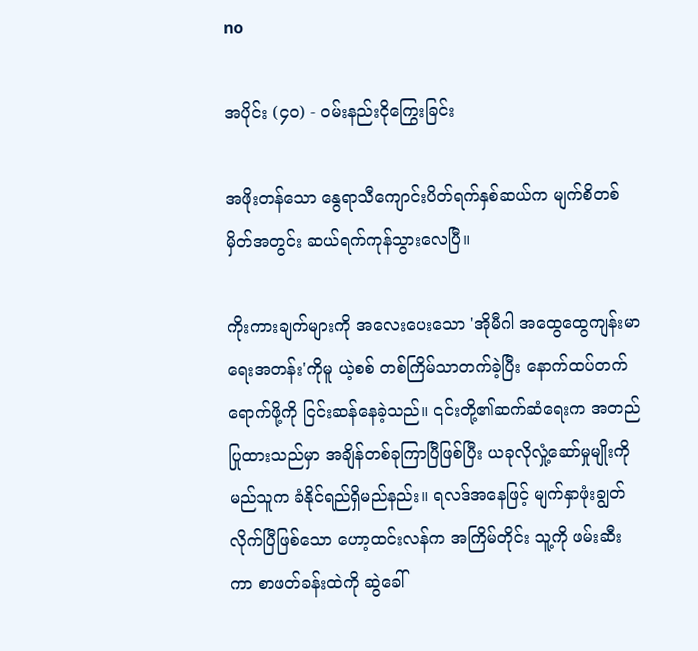no

အပိုင်း (၄၀) - ဝမ်းနည်းငိုကြွေးခြင်း

အဖိုးတန်သော နွေရာသီကျောင်းပိတ်ရက်နှစ်ဆယ်က မျက်စိတစ်မှိတ်အတွင်း ဆယ်ရက်ကုန်သွားလေပြီ။

ကိုးကားချက်များကို အလေးပေးသော 'အိုမီဂါ အထွေထွေကျန်းမာရေးအတန်း'ကိုမူ ယဲ့စစ် တစ်ကြိမ်သာတက်ခဲ့ပြီး နောက်ထပ်တက်ရောက်ဖို့ကို ငြင်းဆန်နေခဲ့သည်။ ၎င်းတို့၏ဆက်ဆံရေးက အတည်ပြုထားသည်မှာ အချိန်တစ်ခုကြာပြီဖြစ်ပြီး ယခုလိုလှုံ့ဆော်မှုမျိုးကို မည်သူက ခံနိုင်ရည်ရှိမည်နည်း။ ရလဒ်အနေဖြင့် မျက်နှာဖုံးချွတ်လိုက်ပြီဖြစ်သော ဟော့ထင်းလန်က အကြိမ်တိုင်း သူ့ကို ဖမ်းဆီးကာ စာဖတ်ခန်းထဲကို ဆွဲခေါ်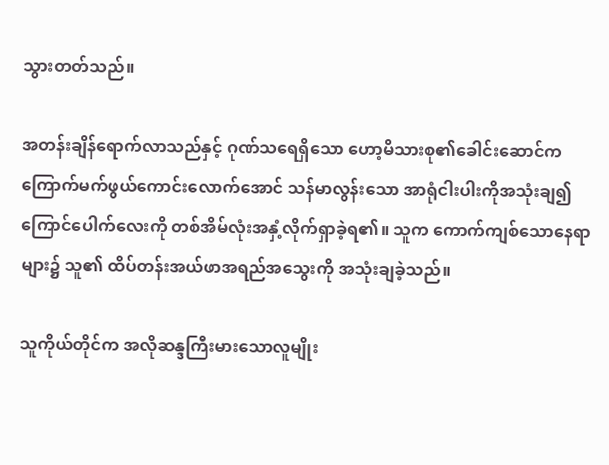သွားတတ်သည်။

အတန်းချိန်ရောက်လာသည်နှင့် ဂုဏ်သရေရှိသော ဟော့မိသားစု၏ခေါင်းဆောင်က ကြောက်မက်ဖွယ်ကောင်းလောက်အောင် သန်မာလွန်းသော အာရုံငါးပါးကိုအသုံးချ၍ ကြောင်ပေါက်လေးကို တစ်အိမ်လုံးအနှံ့လိုက်ရှာခဲ့ရ၏။ သူက ကောက်ကျစ်သောနေရာများ၌ သူ၏ ထိပ်တန်းအယ်ဖာအရည်အသွေးကို အသုံးချခဲ့သည်။

သူကိုယ်တိုင်က အလိုဆန္ဒကြီးမားသောလူမျိုး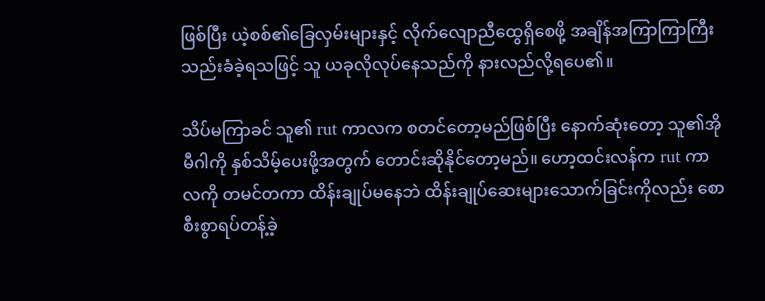ဖြစ်ပြီး ယဲ့စစ်၏ခြေလှမ်းများနှင့် လိုက်လျောညီထွေရှိစေဖို့ အချိန်အကြာကြာကြီး သည်းခံခဲ့ရသဖြင့် သူ ယခုလိုလုပ်နေသည်ကို နားလည်လို့ရပေ၏။

သိပ်မကြာခင် သူ၏ rut ကာလက စတင်တော့မည်ဖြစ်ပြီး နောက်ဆုံးတော့ သူ၏အိုမီဂါကို နှစ်သိမ့်ပေးဖို့အတွက် တောင်းဆိုနိုင်တော့မည်။ ဟော့ထင်းလန်က rut ကာလကို တမင်တကာ ထိန်းချုပ်မနေဘဲ ထိန်းချုပ်ဆေးများသောက်ခြင်းကိုလည်း စောစီးစွာရပ်တန့်ခဲ့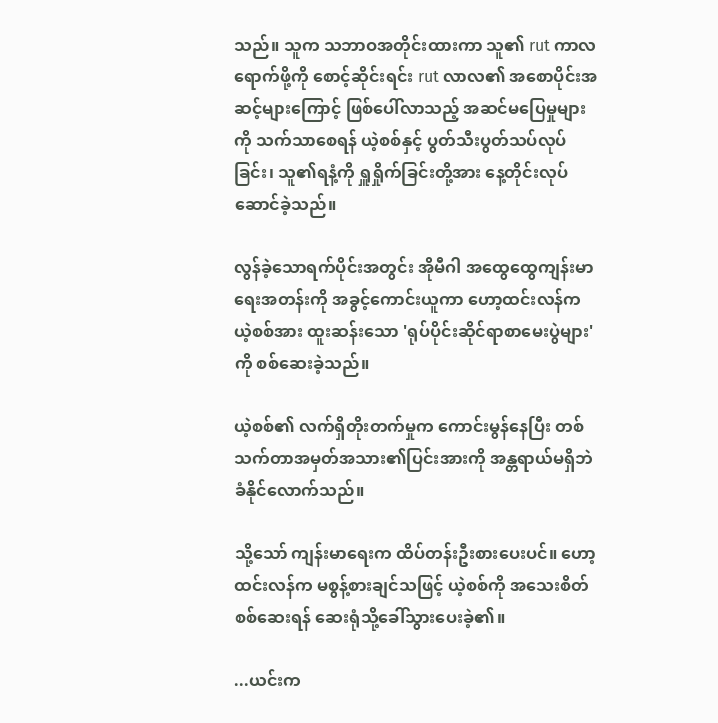သည်။ သူက သဘာဝအတိုင်းထားကာ သူ၏ rut ကာလရောက်ဖို့ကို စောင့်ဆိုင်းရင်း rut လာလ၏ အစောပိုင်းအဆင့်များကြောင့် ဖြစ်ပေါ်လာသည့် အဆင်မပြေမှုများကို သက်သာစေရန် ယဲ့စစ်နှင့် ပွတ်သီးပွတ်သပ်လုပ်ခြင်း၊ သူ၏ရနံ့ကို ရှူရှိုက်ခြင်းတို့အား နေ့တိုင်းလုပ်ဆောင်ခဲ့သည်။

လွန်ခဲ့သောရက်ပိုင်းအတွင်း အိုမီဂါ အထွေထွေကျန်းမာရေးအတန်းကို အခွင့်ကောင်းယူကာ ဟော့ထင်းလန်က ယဲ့စစ်အား ထူးဆန်းသော 'ရုပ်ပိုင်းဆိုင်ရာစာမေးပွဲများ' ကို စစ်ဆေးခဲ့သည်။

ယဲ့စစ်၏ လက်ရှိတိုးတက်မှုက ကောင်းမွန်နေပြီး တစ်သက်တာအမှတ်အသား၏ပြင်းအားကို အန္တရာယ်မရှိဘဲ ခံနိုင်လောက်သည်။

သို့သော် ကျန်းမာရေးက ထိပ်တန်းဦးစားပေးပင်။ ဟော့ထင်းလန်က မစွန့်စားချင်သဖြင့် ယဲ့စစ်ကို အသေးစိတ်စစ်ဆေးရန် ဆေးရုံသို့ခေါ်သွားပေးခဲ့၏။

...ယင်းက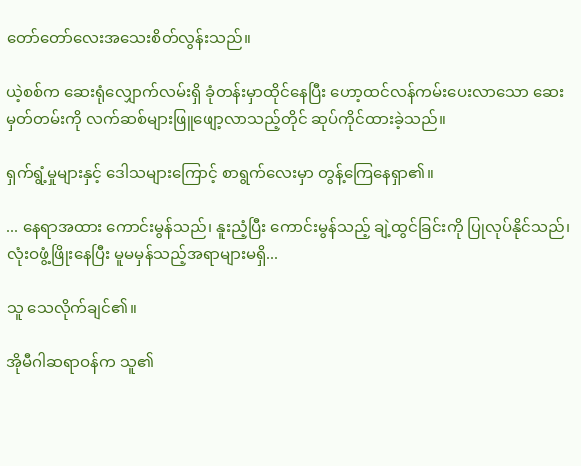တော်တော်လေးအသေးစိတ်လွန်းသည်။

ယဲ့စစ်က ဆေးရုံလျှောက်လမ်းရှိ ခုံတန်းမှာထိုင်နေပြီး ဟော့ထင်လန်ကမ်းပေးလာသော ဆေးမှတ်တမ်းကို လက်ဆစ်များဖြူဖျော့လာသည့်တိုင် ဆုပ်ကိုင်ထားခဲ့သည်။

ရှက်ရွံ့မှုများနှင့် ဒေါသများကြောင့် စာရွက်လေးမှာ တွန့်ကြေနေရှာ၏။

... နေရာအထား ကောင်းမွန်သည်၊ နူးညံ့ပြီး ကောင်းမွန်သည့် ချဲ့ထွင်ခြင်းကို ပြုလုပ်နိုင်သည်၊ လုံးဝဖွံ့ဖြိုးနေပြီး မူမမှန်သည့်အရာများမရှိ...

သူ သေလိုက်ချင်၏။

အိုမီဂါဆရာဝန်က သူ၏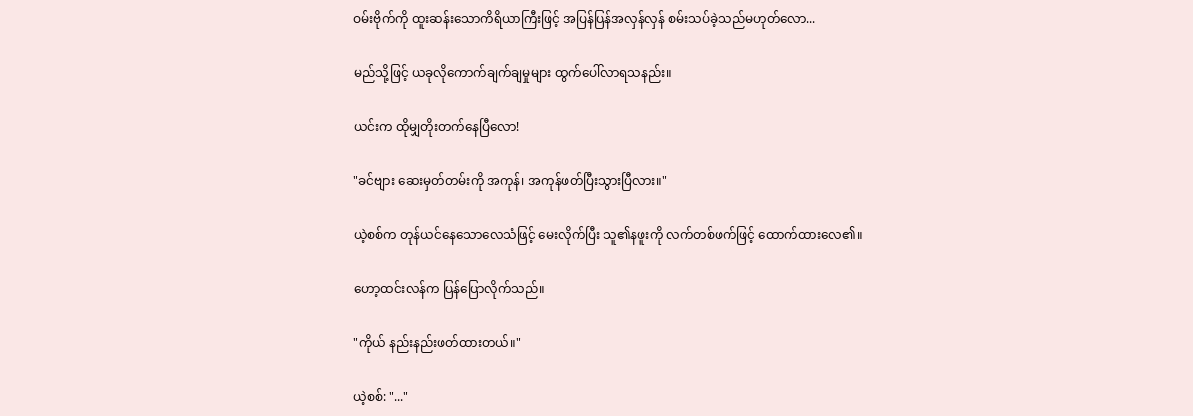ဝမ်းဗိုက်ကို ထူးဆန်းသောကိရိယာကြီးဖြင့် အပြန်ပြန်အလှန်လှန် စမ်းသပ်ခဲ့သည်မဟုတ်လော...

မည်သို့ဖြင့် ယခုလိုကောက်ချက်ချမှုများ ထွက်ပေါ်လာရသနည်း။

ယင်းက ထိုမျှတိုးတက်နေပြီလော!

"ခင်ဗျား ဆေးမှတ်တမ်းကို အကုန်၊ အကုန်ဖတ်ပြီးသွားပြီလား။"

ယဲ့စစ်က တုန်ယင်နေသောလေသံဖြင့် မေးလိုက်ပြီး သူ၏နဖူးကို လက်တစ်ဖက်ဖြင့် ထောက်ထားလေ၏။

ဟော့ထင်းလန်က ပြန်ပြောလိုက်သည်။

"ကိုယ် နည်းနည်းဖတ်ထားတယ်။"

ယဲ့စစ်: "..."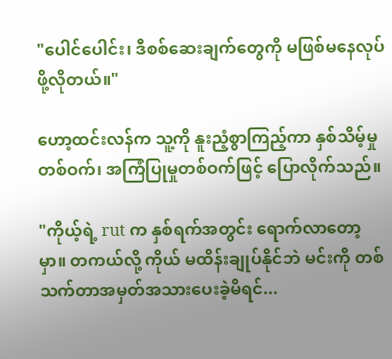"ပေါင်ပေါင်း၊ ဒီစစ်ဆေးချက်တွေကို မဖြစ်မနေလုပ်ဖို့လိုတယ်။"

ဟော့ထင်းလန်က သူ့ကို နူးညံ့စွာကြည့်ကာ နှစ်သိမ့်မှုတစ်ဝက်၊ အကြံပြုမှုတစ်ဝက်ဖြင့် ပြောလိုက်သည်။

"ကိုယ့်ရဲ့ rut က နှစ်ရက်အတွင်း ရောက်လာတော့မှာ။ တကယ်လို့ ကိုယ် မထိန်းချုပ်နိုင်ဘဲ မင်းကို တစ်သက်တာအမှတ်အသားပေးခဲ့မိရင်...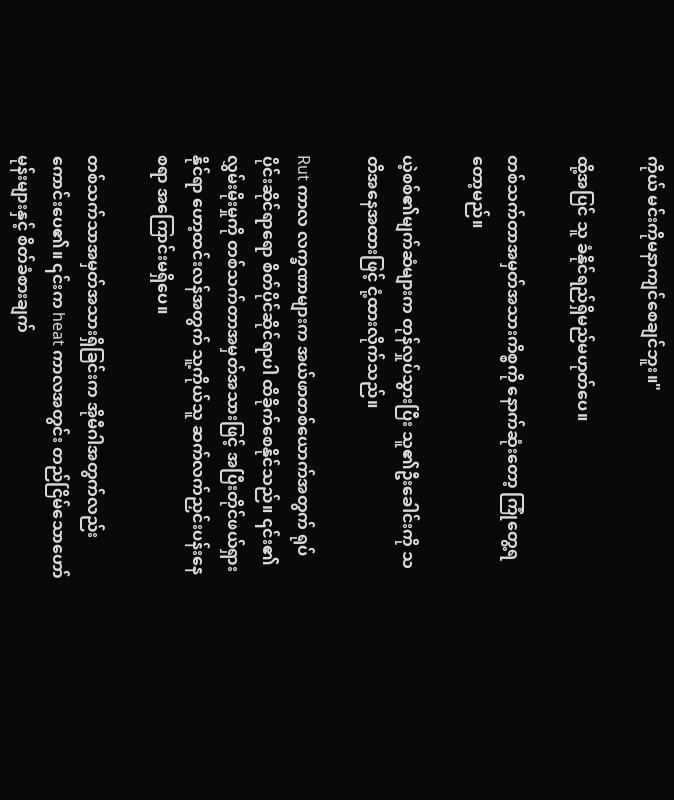ကိုယ် မင်းကိုမနာကျင်စေချင်ဘူး။"

ထို့အပြင် သူ ခံနိုင်ရည်ရှိမည်မဟုတ်ပေ။

တစ်သက်တာအမှတ်အသားကိစ္စကို နောက်ဆုံးတော့ ကြုံတွေ့ရတော့မည်။

ယဲ့စစ်၏မျက်ဆံများက တုန်လှုပ်သွားပြီး သူ၏ဦးခေါင်းကို သတိအနေအထားဖြင့် ငုံ့ထားလိုက်သည်။

Rut ကာလ လက္ခဏာများက အယ်ဖာတစ်ယောက်အတွက် ရုပ်ပိုင်းဆိုင်ရာရော စိတ်ပိုင်ဆိုင်ရာပါ ထိခိုက်စေနိုင်သည်။ ၎င်း၏လွှမ်းမိုးမှုကို တစ်သက်တာအမှတ်အသားဖြင့် အပြီးတိုင်ဖယ်ရှားနိုင်ရာ ဟော့ထင်းလန်အတွက် သူ့ကိုယ်သူ ဆက်လက်ညှင်းပန်းနေစရာ အကြောင်းမရှိပေ။

တစ်သက်သာအမှတ်အသားရှိခြင်းက အိုမီဂါအတွက်လည်း ကောင်းပေ၏။ ၎င်းက heat ကာလအတွင်း တည်ငြိမ်သောဟော်မုန်းများနှင့် စိတ်ခံစားချက်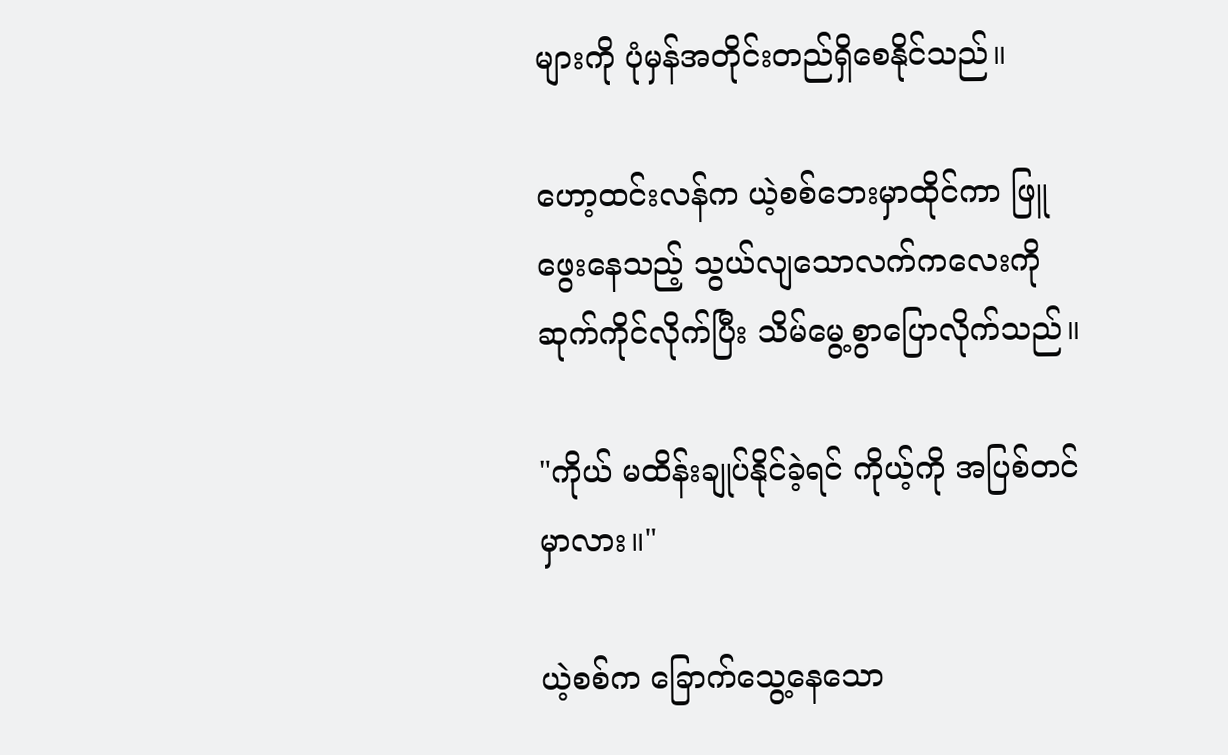များကို ပုံမှန်အတိုင်းတည်ရှိစေနိုင်သည်။

ဟော့ထင်းလန်က ယဲ့စစ်ဘေးမှာထိုင်ကာ ဖြူဖွေးနေသည့် သွယ်လျသောလက်ကလေးကို ဆုက်ကိုင်လိုက်ပြီး သိမ်မွေ့စွာပြောလိုက်သည်။

"ကိုယ် မထိန်းချုပ်နိုင်ခဲ့ရင် ကိုယ့်ကို အပြစ်တင်မှာလား။"

ယဲ့စစ်က ခြောက်သွေ့နေသော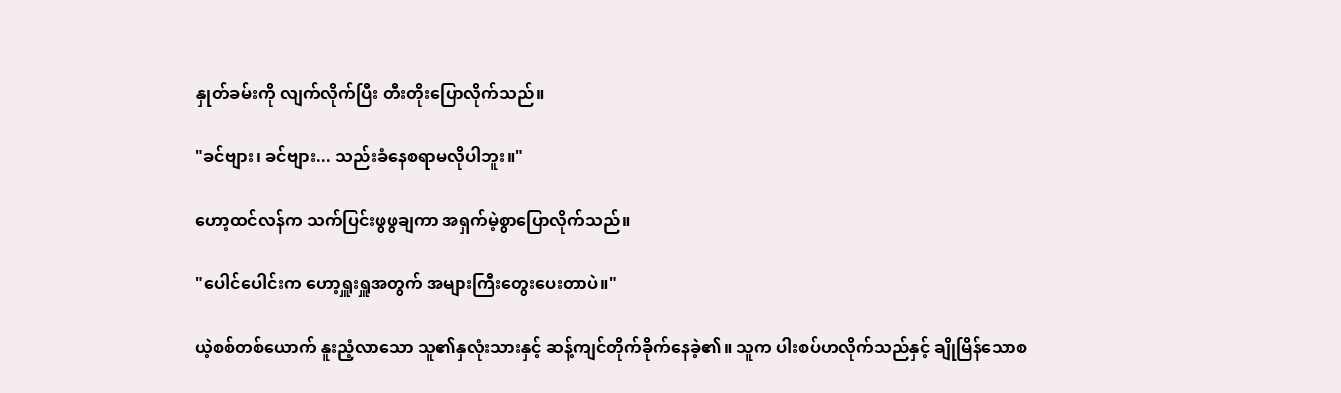နှုတ်ခမ်းကို လျက်လိုက်ပြီး တီးတိုးပြောလိုက်သည်။

"ခင်ဗျား၊ ခင်ဗျား... သည်းခံနေစရာမလိုပါဘူး။"

ဟော့ထင်လန်က သက်ပြင်းဖွဖွချကာ အရှက်မဲ့စွာပြောလိုက်သည်။

"ပေါင်ပေါင်းက ဟော့ရှူးရှူအတွက် အများကြီးတွေးပေးတာပဲ။"

ယဲ့စစ်တစ်ယောက် နူးညံ့လာသော သူ၏နှလုံးသားနှင့် ဆန့်ကျင်တိုက်ခိုက်နေခဲ့၏။ သူက ပါးစပ်ဟလိုက်သည်နှင့် ချိုမြိန်သောစ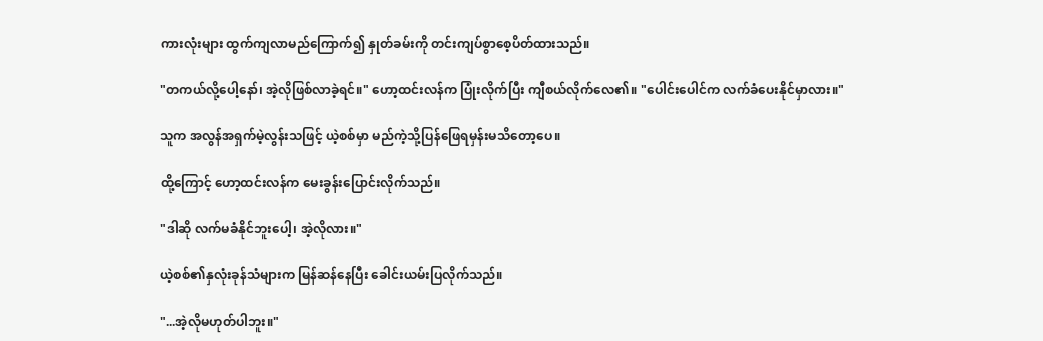ကားလုံးများ ထွက်ကျလာမည်ကြောက်၍ နှုတ်ခမ်းကို တင်းကျပ်စွာစေ့ပိတ်ထားသည်။

"တကယ်လို့ပေါ့နော်၊ အဲ့လိုဖြစ်လာခဲ့ရင်။" ဟော့ထင်းလန်က ပြုံးလိုက်ပြီး ကျီစယ်လိုက်လေ၏။ "ပေါင်းပေါင်က လက်ခံပေးနိုင်မှာလား။"

သူက အလွန်အရှက်မဲ့လွန်းသဖြင့် ယဲ့စစ်မှာ မည်ကဲ့သို့ပြန်ဖြေရမှန်းမသိတော့ပေ။

ထို့ကြောင့် ဟော့ထင်းလန်က မေးခွန်းပြောင်းလိုက်သည်။

"ဒါဆို လက်မခံနိုင်ဘူးပေါ့၊ အဲ့လိုလား။"

ယဲ့စစ်၏နှလုံးခုန်သံများက မြန်ဆန်နေပြီး ခေါင်းယမ်းပြလိုက်သည်။

"...အဲ့လိုမဟုတ်ပါဘူး။"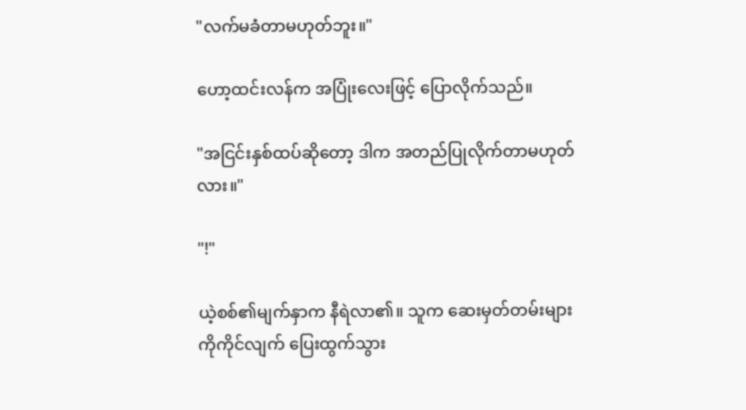"လက်မခံတာမဟုတ်ဘူး။"

ဟော့ထင်းလန်က အပြုံးလေးဖြင့် ပြောလိုက်သည်။

"အငြင်းနှစ်ထပ်ဆိုတော့ ဒါက အတည်ပြုလိုက်တာမဟုတ်လား။"

"!"

ယဲ့စစ်၏မျက်နှာက နီရဲလာ၏။ သူက ဆေးမှတ်တမ်းများကိုကိုင်လျက် ပြေးထွက်သွား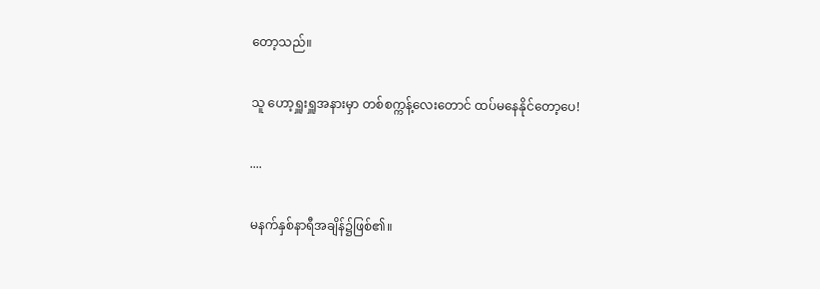တော့သည်။

သူ ဟော့ရှူးရှူအနားမှာ တစ်စက္ကန့်လေးတောင် ထပ်မနေနိုင်တော့ပေ!

....

မနက်နှစ်နာရီအချိန်၌ဖြစ်၏။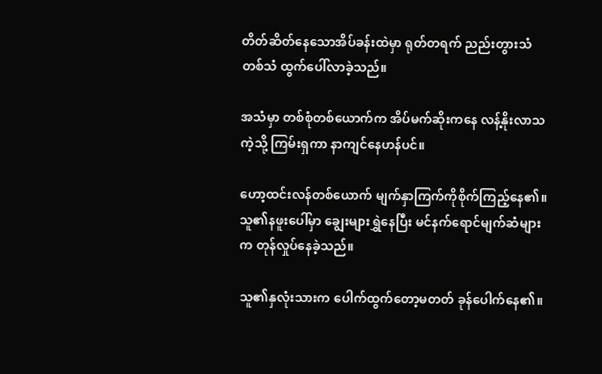တိတ်ဆိတ်နေသောအိပ်ခန်းထဲမှာ ရုတ်တရက် ညည်းတွားသံတစ်သံ ထွက်ပေါ်လာခဲ့သည်။

အသံမှာ တစ်စုံတစ်ယောက်က အိပ်မက်ဆိုးကနေ လန့်နိုးလာသကဲ့သို့ ကြမ်းရှကာ နာကျင်နေဟန်ပင်။

ဟော့ထင်းလန်တစ်ယောက် မျက်နှာကြက်ကိုစိုက်ကြည့်နေ၏။ သူ၏နဖူးပေါ်မှာ ချွေးများရွှဲနေပြီး မင်နက်ရောင်မျက်ဆံများက တုန်လှုပ်နေခဲ့သည်။

သူ၏နှလုံးသားက ပေါက်ထွက်တော့မတတ် ခုန်ပေါက်နေ၏။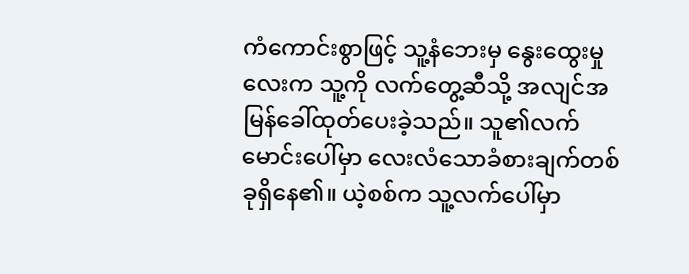ကံကောင်းစွာဖြင့် သူ့နံဘေးမှ နွေးထွေးမှုလေးက သူ့ကို လက်တွေ့ဆီသို့ အလျင်အမြန်ခေါ်ထုတ်ပေးခဲ့သည်။ သူ၏လက်မောင်းပေါ်မှာ လေးလံသောခံစားချက်တစ်ခုရှိနေ၏။ ယဲ့စစ်က သူ့လက်ပေါ်မှာ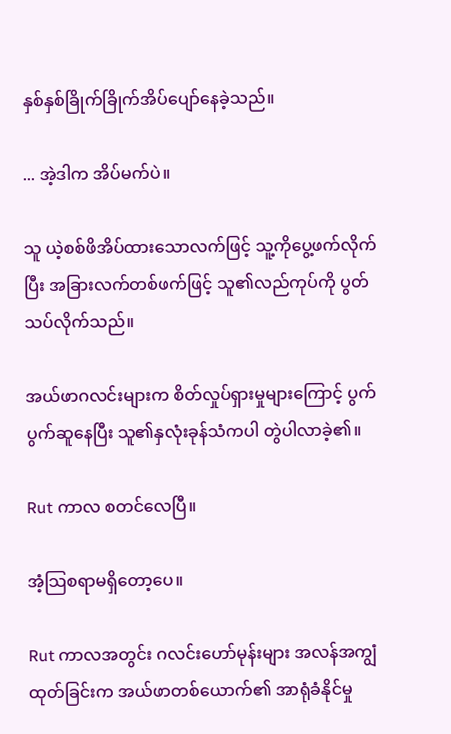နှစ်နှစ်ခြိုက်ခြိုက်အိပ်ပျော်နေခဲ့သည်။

... အဲ့ဒါက အိပ်မက်ပဲ။

သူ ယဲ့စစ်ဖိအိပ်ထားသောလက်ဖြင့် သူ့ကိုပွေ့ဖက်လိုက်ပြီး အခြားလက်တစ်ဖက်ဖြင့် သူ၏လည်ကုပ်ကို ပွတ်သပ်လိုက်သည်။

အယ်ဖာဂလင်းများက စိတ်လှုပ်ရှားမှုများကြောင့် ပွက်ပွက်ဆူနေပြီး သူ၏နှလုံးခုန်သံကပါ တွဲပါလာခဲ့၏။

Rut ကာလ စတင်လေပြီ။

အံ့သြစရာမရှိတော့ပေ။

Rut ကာလအတွင်း ဂလင်းဟော်မုန်းများ အလန်အကျွံထုတ်ခြင်းက အယ်ဖာတစ်ယောက်၏ အာရုံခံနိုင်မှု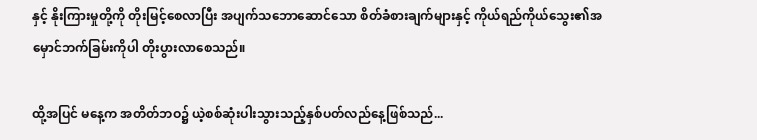နှင့် နိုးကြားမှုတို့ကို တိုးမြင့်စေလာပြီး အပျက်သဘောဆောင်သော စိတ်ခံစားချက်များနှင့် ကိုယ်ရည်ကိုယ်သွေး၏အမှောင်ဘက်ခြမ်းကိုပါ တိုးပွားလာစေသည်။

ထို့အပြင် မနေ့က အတိတ်ဘဝ၌ ယဲ့စစ်ဆုံးပါးသွားသည့်နှစ်ပတ်လည်နေ့ဖြစ်သည်...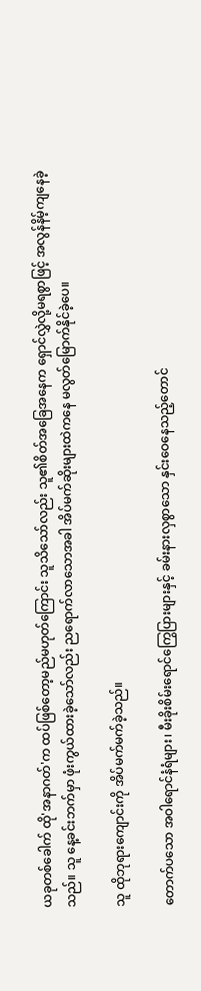ယခုတစ်ခေါက် ထို'အနာဂတ်'က ထပ်ဖြစ်တော့မည်မဟုတ်ကြောင်း သူသိသော်လည်း သူ၏စိတ်အခြေအနေက ရှောင်လွှဲလို့မရစွာဖြင့် အလွန်နိမ့်ကျနေခဲ့သည်။ သူ နေ့ခင်းဘက်မှာ ဖုံးကွယ်ထားခဲ့သော်လည်း ညရောက်လာသောအခါ အိပ်မက်ဆိုးများထဲကနေ မလွတ်မြောက်နိုင်ခဲ့ပေ။

သူ ထိုဘုရားကျောင်းကို အိပ်မက်မက်ခဲ့သည်။

တောက်ပသော အဝါရောင်နံရံများ၊ မီးခိုးစိမ်းရောင်ကြွေပြားများနှင့် ခမ်းနားလှစွာသော နှင်းဝေနေသည့်တောင်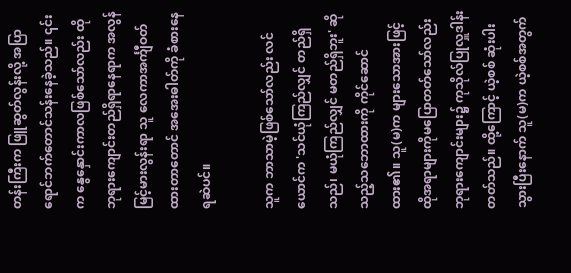တန်းကြီးက ဖြူဆွတ်လွန်းလို့ အပြာရောင်ဘက်တောင်သန်းနေခဲ့သည်။ ၎င်းက နွေနှောင်းကာလဖြစ်သော်လည်း ထိုဘုရားကျောင်းတည်ရှိရာနေရာက အလွန်မြင့်မားလွန်းရာ သူ လေကာအင်္ကျီဝတ်ထားတာတောင် အအေးဓါတ်ကို ခံစားနေရဆဲပင်။

သူက ဘာသာမဲ့ဖြစ်သော်လည်း လင်ယောင်က 'သင်ယုံကြည်လျှင် တည်ရှိသည်၊ မယုံကြည်လျှင် မတည်ရှိဘူး' ဆိုသည့်သဘောထားကို ကိုင်ဆောင်ထား၏။ သူ(မ)က များသောအားဖြင့် ထိုအရာများကိုမပြောတတ်သော်လည်း ဘုရားကျောင်းများ၌ ကုသိုလ်ပြုလှူဒါန်းတတ်သည်။ ထို့ကြောင့် ယဲ့စစ် ဆုံးပါးသွားပြီးနောက် သူ(မ)က ယဲ့စစ်အတွက်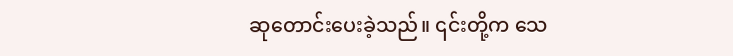ဆုတောင်းပေးခဲ့သည်။ ၎င်းတို့က သေ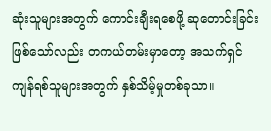ဆုံးသူများအတွက် ကောင်းချီးရစေဖို့ ဆုတောင်းခြင်းဖြစ်သော်လည်း တကယ်တမ်းမှာတော့ အသက်ရှင်ကျန်ရစ်သူများအတွက် နှစ်သိမ့်မှုတစ်ခုသာ။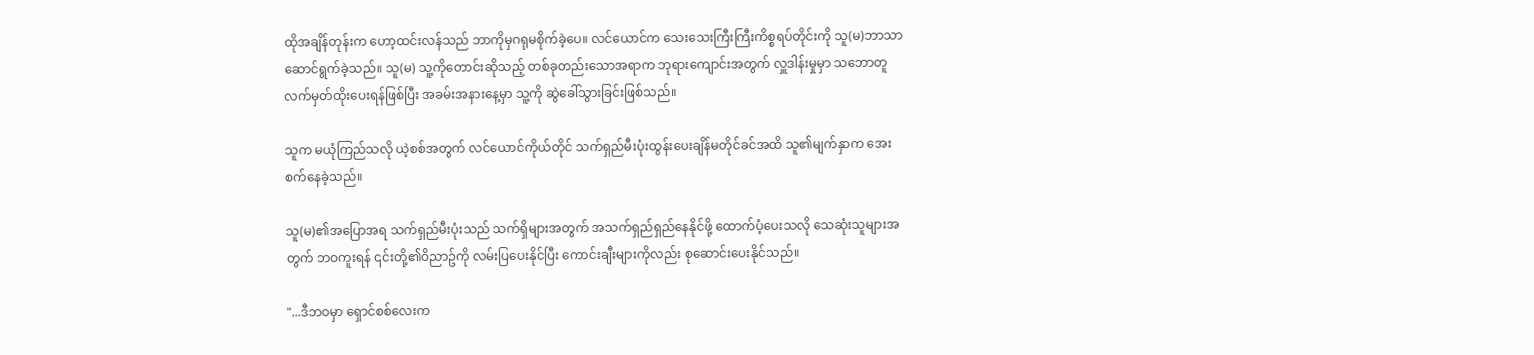ထိုအချိန်တုန်းက ဟော့ထင်းလန်သည် ဘာကိုမှဂရုမစိုက်ခဲ့ပေ။ လင်ယောင်က သေးသေးကြီးကြီးကိစ္စရပ်တိုင်းကို သူ(မ)ဘာသာ ဆောင်ရွက်ခဲ့သည်။ သူ(မ) သူ့ကိုတောင်းဆိုသည့် တစ်ခုတည်းသောအရာက ဘုရားကျောင်းအတွက် လှူဒါန်းမှုမှာ သဘောတူလက်မှတ်ထိုးပေးရန်ဖြစ်ပြီး အခမ်းအနားနေ့မှာ သူ့ကို ဆွဲခေါ်သွားခြင်းဖြစ်သည်။

သူက မယုံကြည်သလို ယဲ့စစ်အတွက် လင်ယောင်ကိုယ်တိုင် သက်ရှည်မီးပုံးထွန်းပေးချိန်မတိုင်ခင်အထိ သူ၏မျက်နှာက အေးစက်နေခဲ့သည်။

သူ(မ)၏အပြောအရ သက်ရှည်မီးပုံးသည် သက်ရှိများအတွက် အသက်ရှည်ရှည်နေနိုင်ဖို့ ထောက်ပံ့ပေးသလို သေဆုံးသူများအတွက် ဘဝကူးရန် ၎င်းတို့၏ဝိညာဥ်ကို လမ်းပြပေးနိုင်ပြီး ကောင်းချီးများကိုလည်း စုဆောင်းပေးနိုင်သည်။

"...ဒီဘဝမှာ ရှောင်စစ်လေးက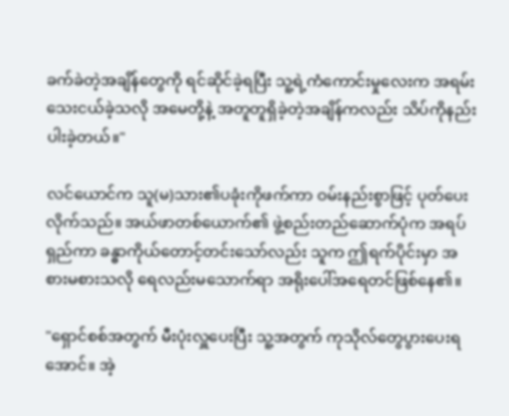ခက်ခဲတဲ့အချိန်တွေကို ရင်ဆိုင်ခဲ့ရပြီး သူ့ရဲ့ကံကောင်းမှုလေးက အရမ်းသေးငယ်ခဲ့သလို အမေတို့နဲ့ အတူတူရှိခဲ့တဲ့အချိန်ကလည်း သိပ်ကိုနည်းပါးခဲ့တယ်။"

လင်ယောင်က သူ(မ)သား၏ပခုံးကိုဖက်ကာ ဝမ်းနည်းစွာဖြင့် ပုတ်ပေးလိုက်သည်။ အယ်ဖာတစ်ယောက်၏ ဖွဲ့စည်းတည်ဆောက်ပုံက အရပ်ရှည်ကာ ခန္ဓာကိုယ်တောင့်တင်းသော်လည်း သူက ဤရက်ပိုင်းမှာ အစားမစားသလို ရေလည်းမသောက်ရာ အရိုးပေါ်အရေတင်ဖြစ်နေ၏။

"ရှောင်စစ်အတွက် မီးပုံးလှူပေးပြီး သူ့အတွက် ကုသိုလ်တွေပွားပေးရအောင်။ အဲ့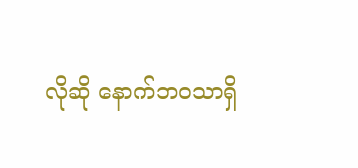လိုဆို နောက်ဘဝသာရှိ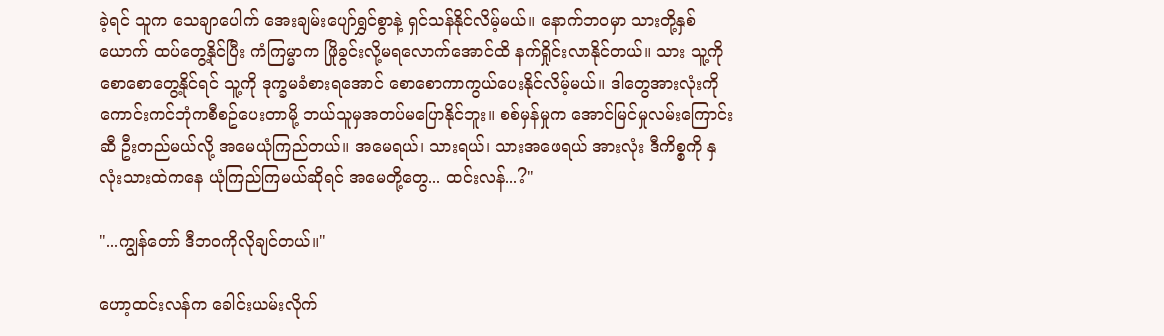ခဲ့ရင် သူက သေချာပေါက် အေးချမ်းပျော်ရွှင်စွာနဲ့ ရှင်သန်နိုင်လိမ့်မယ်။ နောက်ဘဝမှာ သားတို့နှစ်ယောက် ထပ်တွေ့နိုင်ပြီး ကံကြမ္မာက ဖြိုခွင်းလို့မရလောက်အောင်ထိ နက်ရှိုင်းလာနိုင်တယ်။ သား သူ့ကို စောစောတွေ့နိုင်ရင် သူ့ကို ဒုက္ခမခံစားရအောင် စောစောကာကွယ်ပေးနိုင်လိမ့်မယ်။ ဒါတွေအားလုံးကို ကောင်းကင်ဘုံကစီစဥ်ပေးတာမို့ ဘယ်သူမှအတပ်မပြောနိုင်ဘူး။ စစ်မှန်မှုက အောင်မြင်မှုလမ်းကြောင်းဆီ ဦးတည်မယ်လို့ အမေယုံကြည်တယ်။ အမေရယ်၊ သားရယ်၊ သားအဖေရယ် အားလုံး ဒီကိစ္စကို နှလုံးသားထဲကနေ ယုံကြည်ကြမယ်ဆိုရင် အမေတို့တွေ... ထင်းလန်...?"

"...ကျွန်တော် ဒီဘဝကိုလိုချင်တယ်။"

ဟော့ထင်းလန်က ခေါင်းယမ်းလိုက်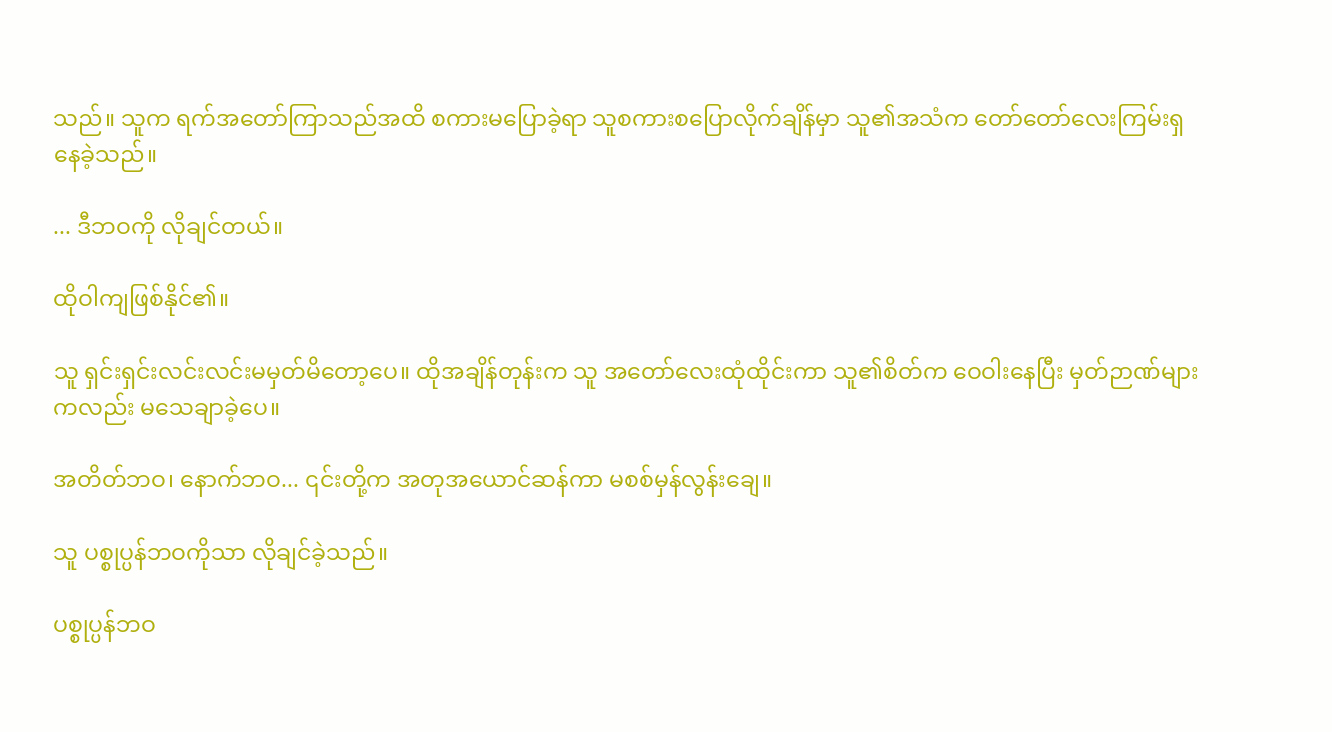သည်။ သူက ရက်အတော်ကြာသည်အထိ စကားမပြောခဲ့ရာ သူစကားစပြောလိုက်ချိန်မှာ သူ၏အသံက တော်တော်လေးကြမ်းရှနေခဲ့သည်။

... ဒီဘဝကို လိုချင်တယ်။

ထိုဝါကျဖြစ်နိုင်၏။

သူ ရှင်းရှင်းလင်းလင်းမမှတ်မိတော့ပေ။ ထိုအချိန်တုန်းက သူ အတော်လေးထုံထိုင်းကာ သူ၏စိတ်က ဝေဝါးနေပြီး မှတ်ဉာဏ်များကလည်း မသေချာခဲ့ပေ။

အတိတ်ဘဝ၊ နောက်ဘဝ... ၎င်းတို့က အတုအယောင်ဆန်ကာ မစစ်မှန်လွန်းချေ။

သူ ပစ္စုပ္ပန်ဘဝကိုသာ လိုချင်ခဲ့သည်။

ပစ္စုပ္ပန်ဘဝ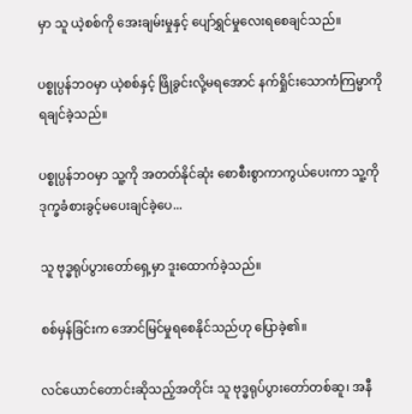မှာ သူ ယဲ့စစ်ကို အေးချမ်းမှုနှင့် ပျော်ရွှင်မှုလေးရစေချင်သည်။

ပစ္စုပ္ပန်ဘဝမှာ ယဲ့စစ်နှင့် ဖြိုခွင်းလို့မရအောင် နက်ရှိုင်းသောကံကြမ္မာကို ရချင်ခဲ့သည်။

ပစ္စုပ္ပန်ဘဝမှာ သူ့ကို အတတ်နိုင်ဆုံး စောစီးစွာကာကွယ်ပေးကာ သူ့ကို ဒုက္ခခံစားခွင့်မပေးချင်ခဲ့ပေ...

သူ ဗုဒ္ဓရုပ်ပွားတော်ရှေ့မှာ ဒူးထောက်ခဲ့သည်။

စစ်မှန်ခြင်းက အောင်မြင်မှုရစေနိုင်သည်ဟု ပြောခဲ့၏။

လင်ယောင်တောင်းဆိုသည့်အတိုင်း သူ ဗုဒ္ဓရုပ်ပွားတော်တစ်ဆူ၊ အနီ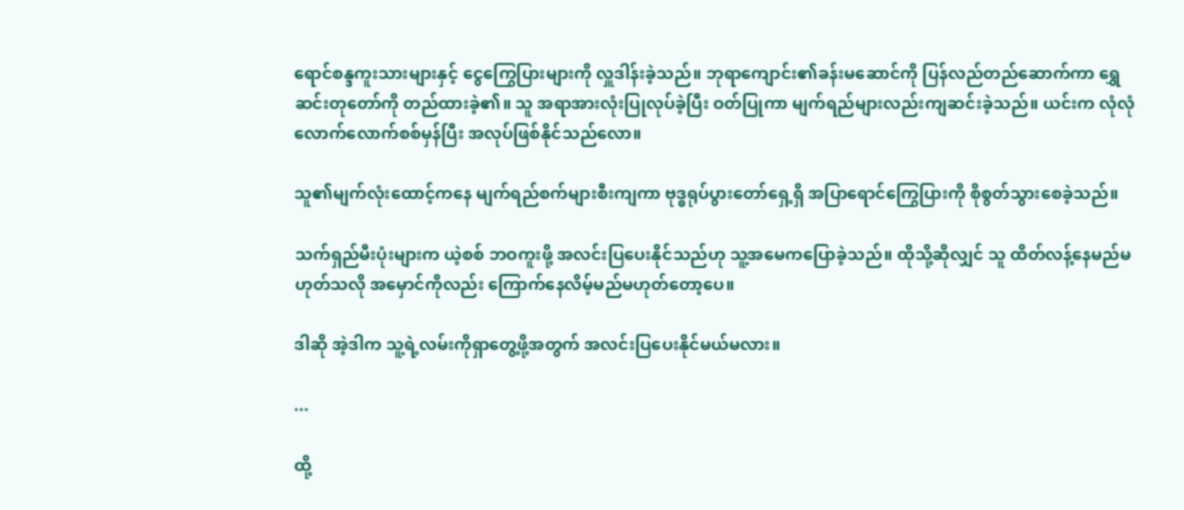ရောင်စန္ဒကူးသားများနှင့် ငွေကြွေပြားများကို လှူဒါန်းခဲ့သည်။ ဘုရာကျောင်း၏ခန်းမဆောင်ကို ပြန်လည်တည်ဆောက်ကာ ရွှေဆင်းတုတော်ကို တည်ထားခဲ့၏။ သူ အရာအားလုံးပြုလုပ်ခဲ့ပြီး ဝတ်ပြုကာ မျက်ရည်များလည်းကျဆင်းခဲ့သည်။ ယင်းက လုံလုံလောက်လောက်စစ်မှန်ပြီး အလုပ်ဖြစ်နိုင်သည်လော။

သူ၏မျက်လုံးထောင့်ကနေ မျက်ရည်စက်များစီးကျကာ ဗုဒ္ဓရုပ်ပွားတော်ရှေ့ရှိ အပြာရောင်ကြွေပြားကို စိုစွတ်သွားစေခဲ့သည်။

သက်ရှည်မီးပုံးများက ယဲ့စစ် ဘဝကူးဖို့ အလင်းပြပေးနိုင်သည်ဟု သူ့အမေကပြောခဲ့သည်။ ထိုသို့ဆိုလျှင် သူ ထိတ်လန့်နေမည်မဟုတ်သလို အမှောင်ကိုလည်း ကြောက်နေလိမ့်မည်မဟုတ်တော့ပေ။

ဒါဆို အဲ့ဒါက သူ့ရဲ့လမ်းကိုရှာတွေ့ဖို့အတွက် အလင်းပြပေးနိုင်မယ်မလား။

...

ထို့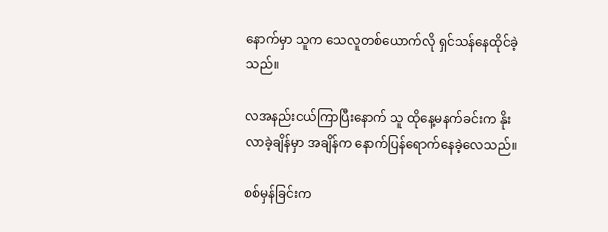နောက်မှာ သူက သေလူတစ်ယောက်လို ရှင်သန်နေထိုင်ခဲ့သည်။

လအနည်းငယ်ကြာပြီးနောက် သူ ထိုနေ့မနက်ခင်းက နိုးလာခဲ့ချိန်မှာ အချိန်က နောက်ပြန်ရောက်နေခဲ့လေသည်။

စစ်မှန်ခြင်းက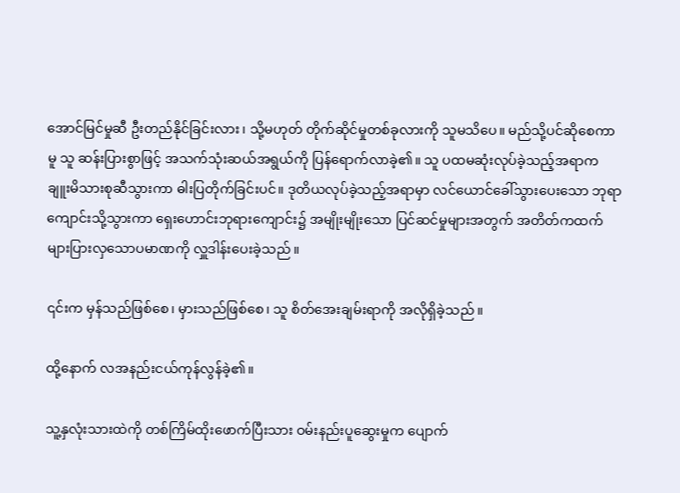အောင်မြင်မှုဆီ ဦးတည်နိုင်ခြင်းလား၊ သို့မဟုတ် တိုက်ဆိုင်မှုတစ်ခုလားကို သူမသိပေ။ မည်သို့ပင်ဆိုစေကာမူ သူ ဆန်းပြားစွာဖြင့် အသက်သုံးဆယ်အရွယ်ကို ပြန်ရောက်လာခဲ့၏။ သူ ပထမဆုံးလုပ်ခဲ့သည့်အရာက ချူးမိသားစုဆီသွားကာ ဓါးပြတိုက်ခြင်းပင်။ ဒုတိယလုပ်ခဲ့သည့်အရာမှာ လင်ယောင်ခေါ်သွားပေးသော ဘုရာကျောင်းသို့သွားကာ ရှေးဟောင်းဘုရားကျောင်း၌ အမျိုးမျိုးသော ပြင်ဆင်မှုများအတွက် အတိတ်ကထက် များပြားလှသောပမာဏကို လှူဒါန်းပေးခဲ့သည်။

၎င်းက မှန်သည်ဖြစ်စေ၊ မှားသည်ဖြစ်စေ၊ သူ စိတ်အေးချမ်းရာကို အလိုရှိခဲ့သည်။

ထို့နောက် လအနည်းငယ်ကုန်လွန်ခဲ့၏။

သူ့နှလုံးသားထဲကို တစ်ကြိမ်ထိုးဖောက်ပြီးသား ဝမ်းနည်းပူဆွေးမှုက ပျောက်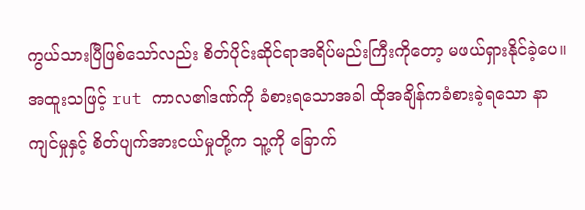ကွယ်သားပြီဖြစ်သော်လည်း စိတ်ပိုင်းဆိုင်ရာအရိပ်မည်းကြီးကိုတော့ မဖယ်ရှားနိုင်ခဲ့ပေ။ အထူးသဖြင့် rut ကာလ၏ဒဏ်ကို ခံစားရသောအခါ ထိုအချိန်ကခံစားခဲ့ရသော နာကျင်မှုနှင့် စိတ်ပျက်အားငယ်မှုတို့က သူ့ကို ခြောက်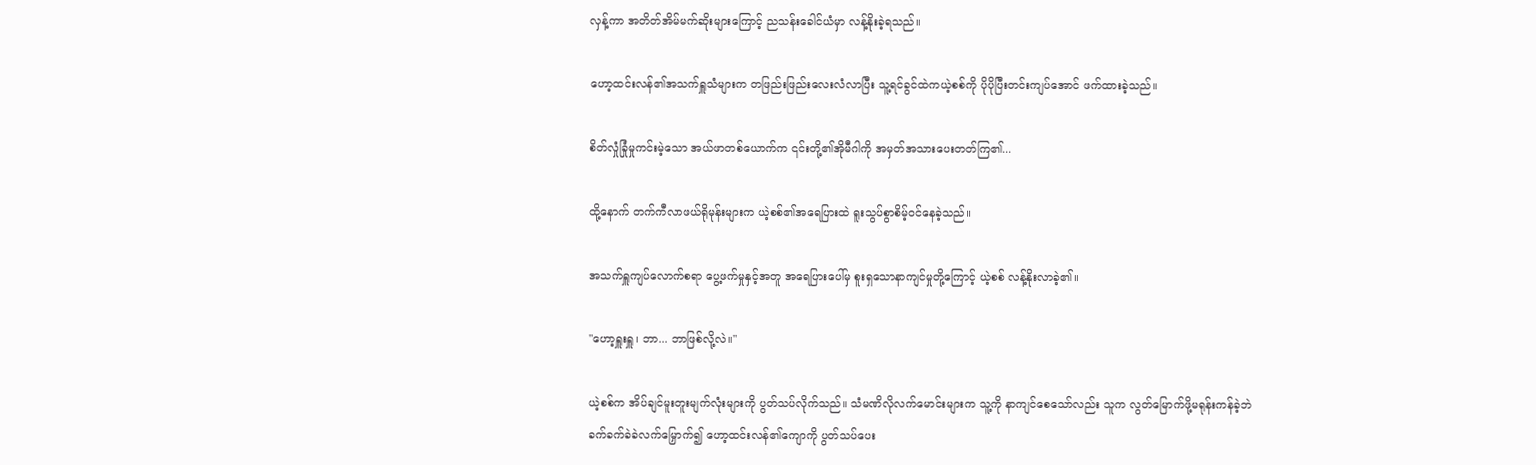လှန့်ကာ အတိတ်အိမ်မက်ဆိုးများကြောင့် ညသန်းခေါင်ယံမှာ လန့်နိုးခဲ့ရသည်။

ဟော့ထင်းလန်၏အသက်ရှူသံများက တဖြည်းဖြည်းလေးလံလာပြီး သူ့ရင်ခွင်ထဲကယဲ့စစ်ကို ပိုပိုပြီးတင်းကျပ်အောင် ဖက်ထားခဲ့သည်။

စိတ်လှုံခြုံမှုကင်းမဲ့သော အယ်ဖာတစ်ယောက်က ၎င်းတို့၏အိုမီဂါကို အမှတ်အသားပေးတတ်ကြ၏...

ထို့နောက် တက်ကီလာဖယ်ရိုမုန်းများက ယဲ့စစ်၏အရေပြားထဲ ရူးသွပ်စွာစိမ့်ဝင်နေခဲ့သည်။

အသက်ရှူကျပ်လောက်စရာ ပွေ့ဖက်မှုနှင့်အတူ အရေပြားပေါ်မှ စူးရှသောနာကျင်မှုတို့ကြောင့် ယဲ့စစ် လန့်နိုးလာခဲ့၏။

"ဟော့ရှူးရှူ၊ ဘာ... ဘာဖြစ်လို့လဲ။"

ယဲ့စစ်က အိပ်ချင်မူးတူးမျက်လုံးများကို ပွတ်သပ်လိုက်သည်။ သံမဏိလိုလက်မောင်းများက သူ့ကို နာကျင်စေသော်လည်း သူက လွတ်မြောက်ဖို့မရုန်းကန်ခဲ့ဘဲ ခက်ခက်ခဲခဲလက်မြှောက်၍ ဟော့ထင်းလန်၏ကျောကို ပွတ်သပ်ပေး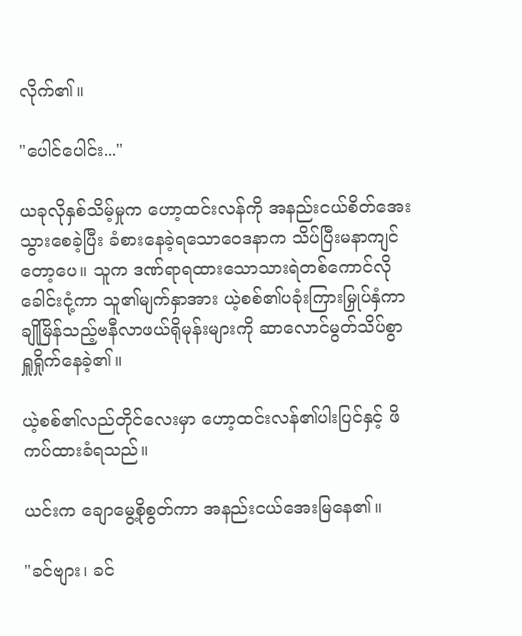လိုက်၏။

"ပေါင်ပေါင်း..."

ယခုလိုနှစ်သိမ့်မှုက ဟော့ထင်းလန်ကို အနည်းငယ်စိတ်အေးသွားစေခဲ့ပြီး ခံစားနေခဲ့ရသောဝေဒနာက သိပ်ပြီးမနာကျင်တော့ပေ။ သူက ဒဏ်ရာရထားသောသားရဲတစ်ကောင်လို ခေါင်းငုံ့ကာ သူ၏မျက်နှာအား ယဲ့စစ်၏ပခုံးကြားမြှုပ်နှံကာ ချိုမြိန်သည့်ဗနီလာဖယ်ရိုမုန်းများကို ဆာလောင်မွတ်သိပ်စွာ ရှူရှိုက်နေခဲ့၏။

ယဲ့စစ်၏လည်တိုင်လေးမှာ ဟော့ထင်းလန်၏ပါးပြင်နှင့် ဖိကပ်ထားခံရသည်။

ယင်းက ချောမွေ့စိုစွတ်ကာ အနည်းငယ်အေးမြနေ၏။

"ခင်ဗျား၊ ခင်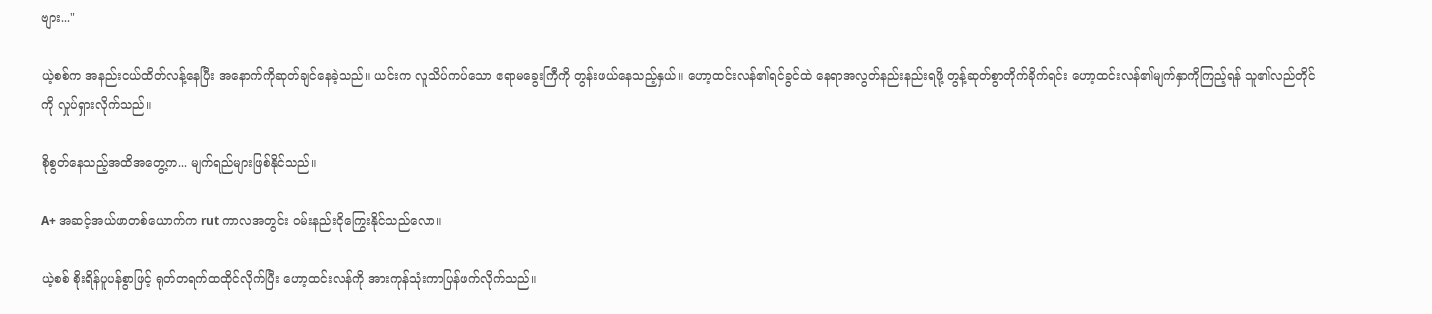ဗျား..."

ယဲ့စစ်က အနည်းငယ်ထိတ်လန့်နေပြီး အနောက်ကိုဆုတ်ချင်နေခဲ့သည်။ ယင်းက လူသိပ်ကပ်သော ဧရာမခွေးကြီကို တွန်းဖယ်နေသည့်နှယ်။ ဟော့ထင်းလန်၏ရင်ခွင်ထဲ နေရာအလွတ်နည်းနည်းရဖို့ တွန့်ဆုတ်စွာတိုက်ခိုက်ရင်း ဟော့ထင်းလန်၏မျက်နှာကိုကြည့်ရန် သူ၏လည်တိုင်ကို လှုပ်ရှားလိုက်သည်။

စိုစွတ်နေသည့်အထိအတွေ့က... မျက်ရည်များဖြစ်နိုင်သည်။

A+ အဆင့်အယ်ဖာတစ်ယောက်က rut ကာလအတွင်း ဝမ်းနည်းငိုကြွေးနိုင်သည်လော။

ယဲ့စစ် စိုးရိန်ပူပန်စွာဖြင့် ရုတ်တရက်ထထိုင်လိုက်ပြီး ဟော့ထင်းလန်ကို အားကုန်သုံးကာပြန်ဖက်လိုက်သည်။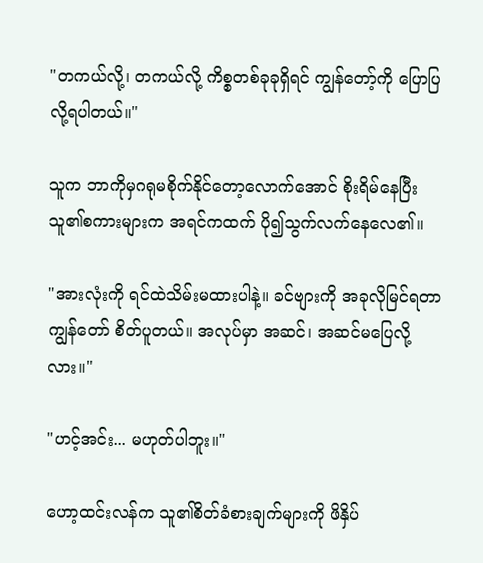"တကယ်လို့၊ တကယ်လို့ ကိစ္စတစ်ခုခုရှိရင် ကျွန်တော့်ကို ပြောပြလို့ရပါတယ်။"

သူက ဘာကိုမှဂရုမစိုက်နိုင်တော့လောက်အောင် စိုးရိမ်နေပြီး သူ၏စကားများက အရင်ကထက် ပို၍သွက်လက်နေလေ၏။

"အားလုံးကို ရင်ထဲသိမ်းမထားပါနဲ့။ ခင်ဗျားကို အခုလိုမြင်ရတာ ကျွန်တော် စိတ်ပူတယ်။ အလုပ်မှာ အဆင်၊ အဆင်မပြေလို့လား။"

"ဟင့်အင်း... မဟုတ်ပါဘူး။"

ဟော့ထင်းလန်က သူ၏စိတ်ခံစားချက်များကို ဖိနှိပ်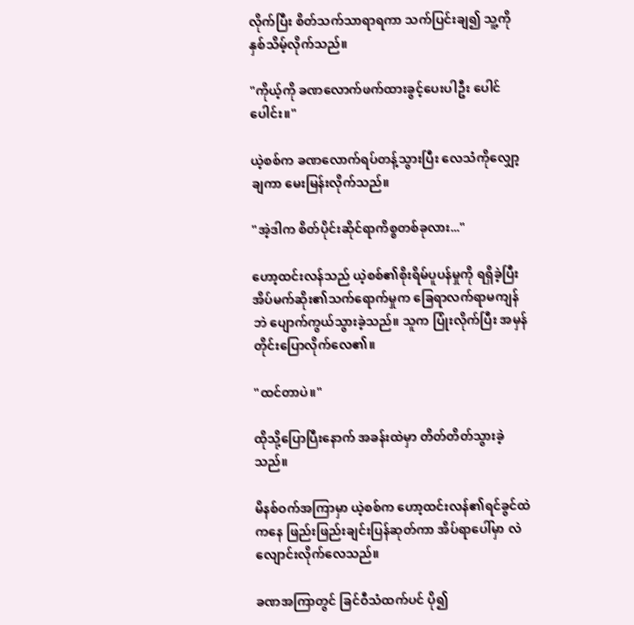လိုက်ပြီး စိတ်သက်သာရာရကာ သက်ပြင်းချ၍ သူ့ကို နှစ်သိမ့်လိုက်သည်။

"ကိုယ့်ကို ခဏလောက်ဖက်ထားခွင့်ပေးပါဦး ပေါင်ပေါင်း။"

ယဲ့စစ်က ခဏလောက်ရပ်တန့်သွားပြီး လေသံကိုလျှော့ချကာ မေးမြန်းလိုက်သည်။

"အဲ့ဒါက စိတ်ပိုင်းဆိုင်ရာကိစ္စတစ်ခုလား..."

ဟော့ထင်းလန်သည် ယဲ့စစ်၏စိုးရိမ်ပူပန်မှုကို ရရှိခဲ့ပြီး အိပ်မက်ဆိုး၏သက်ရောက်မှုက ခြေရာလက်ရာမကျန်ဘဲ ပျောက်ကွယ်သွားခဲ့သည်။ သူက ပြုံးလိုက်ပြီး အမှန်တိုင်းပြောလိုက်လေ၏။

"ထင်တာပဲ။"

ထိုသို့ပြောပြီးနောက် အခန်းထဲမှာ တိတ်တိတ်သွားခဲ့သည်။

မိနစ်ဝက်အကြာမှာ ယဲ့စစ်က ဟော့ထင်းလန်၏ရင်ခွင်ထဲကနေ ဖြည်းဖြည်းချင်းပြန်ဆုတ်ကာ အိပ်ရာပေါ်မှာ လဲလျောင်းလိုက်လေသည်။

ခဏအကြာတွင် ခြင်ဝီသံထက်ပင် ပို၍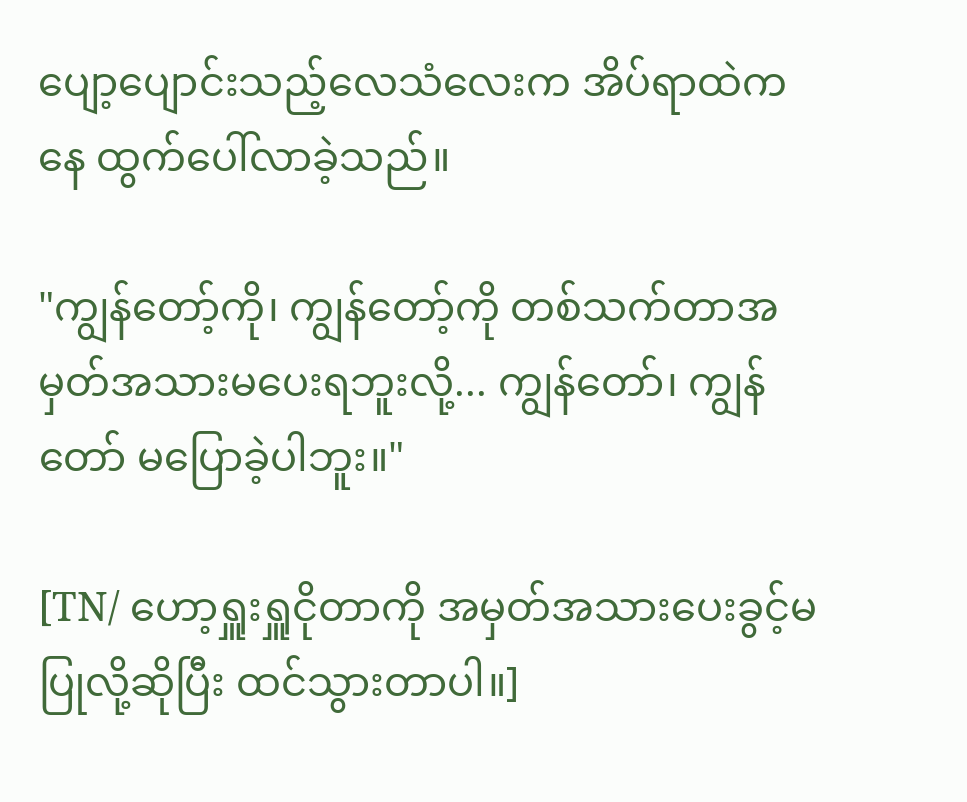ပျော့ပျောင်းသည့်လေသံလေးက အိပ်ရာထဲကနေ ထွက်ပေါ်လာခဲ့သည်။

"ကျွန်တော့်ကို၊ ကျွန်တော့်ကို တစ်သက်တာအမှတ်အသားမပေးရဘူးလို့... ကျွန်တော်၊ ကျွန်တော် မပြောခဲ့ပါဘူး။"

[TN/ ဟော့ရှူးရှူငိုတာကို အမှတ်အသားပေးခွင့်မပြုလို့ဆိုပြီး ထင်သွားတာပါ။]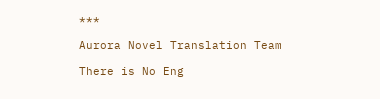***

Aurora Novel Translation Team

There is No Eng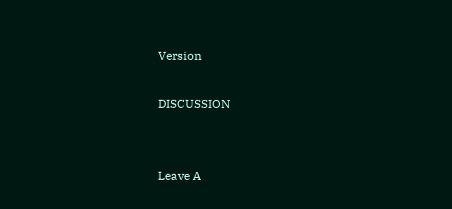Version

DISCUSSION


Leave A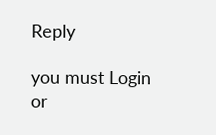Reply

you must Login or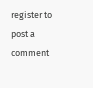register to post a comment